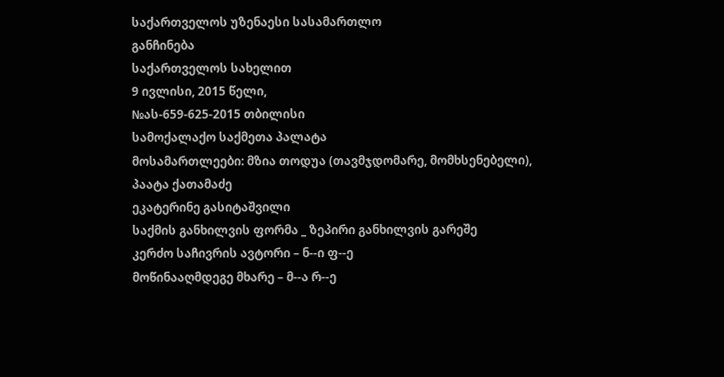საქართველოს უზენაესი სასამართლო
განჩინება
საქართველოს სახელით
9 ივლისი, 2015 წელი,
№ას-659-625-2015 თბილისი
სამოქალაქო საქმეთა პალატა
მოსამართლეები: მზია თოდუა (თავმჯდომარე, მომხსენებელი),
პაატა ქათამაძე
ეკატერინე გასიტაშვილი
საქმის განხილვის ფორმა _ ზეპირი განხილვის გარეშე
კერძო საჩივრის ავტორი – ნ--ი ფ--ე
მოწინააღმდეგე მხარე – მ--ა რ--ე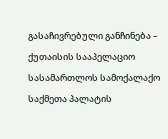გასაჩივრებული განჩინება – ქუთაისის სააპელაციო სასამართლოს სამოქალაქო საქმეთა პალატის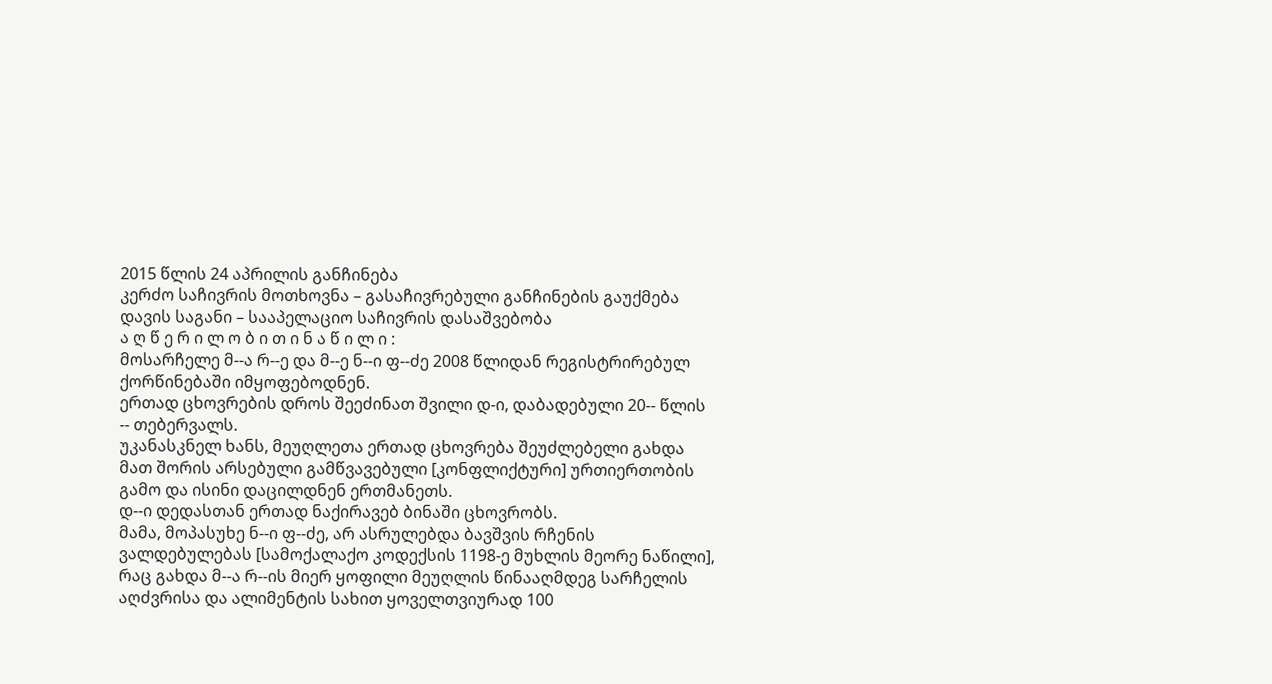2015 წლის 24 აპრილის განჩინება
კერძო საჩივრის მოთხოვნა – გასაჩივრებული განჩინების გაუქმება
დავის საგანი – სააპელაციო საჩივრის დასაშვებობა
ა ღ წ ე რ ი ლ ო ბ ი თ ი ნ ა წ ი ლ ი :
მოსარჩელე მ--ა რ--ე და მ--ე ნ--ი ფ--ძე 2008 წლიდან რეგისტრირებულ ქორწინებაში იმყოფებოდნენ.
ერთად ცხოვრების დროს შეეძინათ შვილი დ-ი, დაბადებული 20-- წლის -- თებერვალს.
უკანასკნელ ხანს, მეუღლეთა ერთად ცხოვრება შეუძლებელი გახდა მათ შორის არსებული გამწვავებული [კონფლიქტური] ურთიერთობის გამო და ისინი დაცილდნენ ერთმანეთს.
დ--ი დედასთან ერთად ნაქირავებ ბინაში ცხოვრობს.
მამა, მოპასუხე ნ--ი ფ--ძე, არ ასრულებდა ბავშვის რჩენის ვალდებულებას [სამოქალაქო კოდექსის 1198-ე მუხლის მეორე ნაწილი], რაც გახდა მ--ა რ--ის მიერ ყოფილი მეუღლის წინააღმდეგ სარჩელის აღძვრისა და ალიმენტის სახით ყოველთვიურად 100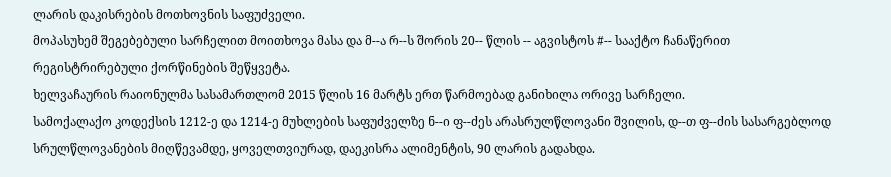ლარის დაკისრების მოთხოვნის საფუძველი.
მოპასუხემ შეგებებული სარჩელით მოითხოვა მასა და მ--ა რ--ს შორის 20-- წლის -- აგვისტოს #-- სააქტო ჩანაწერით რეგისტრირებული ქორწინების შეწყვეტა.
ხელვაჩაურის რაიონულმა სასამართლომ 2015 წლის 16 მარტს ერთ წარმოებად განიხილა ორივე სარჩელი.
სამოქალაქო კოდექსის 1212-ე და 1214-ე მუხლების საფუძველზე ნ--ი ფ--ძეს არასრულწლოვანი შვილის, დ--თ ფ--ძის სასარგებლოდ სრულწლოვანების მიღწევამდე, ყოველთვიურად, დაეკისრა ალიმენტის, 90 ლარის გადახდა.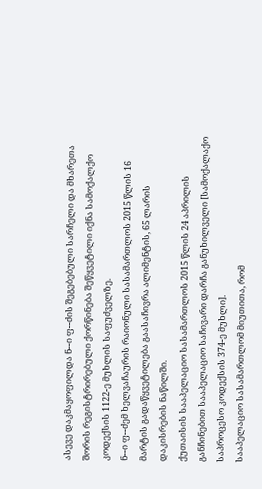ასევე დაკმაყოფილდა ნ--ი ფ--ძის შეგებებული სარჩელი და მხარეთა შორის რეგისტრირებული ქორწინება შეწყვეტილი იქნა სამოქალქო კოდექსის 1122-ე მუხლის საფუძველზე.
ნ--ი ფ--ძემ ხელვაჩაურის რაიონული სასამართლოს 2015 წლის 16 მარტის გადაწყვეტილება გაასაჩივრა ალიმენტის, 65 ლარის დაკისრების ნაწილში.
ქუთაისის სააპელაციო სასამართლოს 2015 წლის 24 აპრილის განჩინებით სააპელაციო საჩივარი დარჩა განუხილველი [სამოქალაქო საპროცესო კოდექსის 374-ე მუხლი].
სააპელაციო სასამართლომ მიუთითა, რომ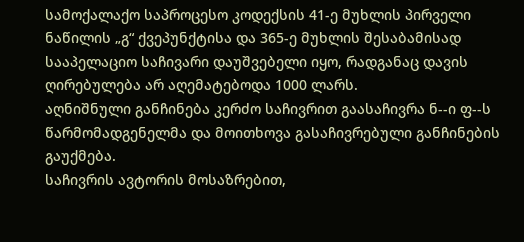სამოქალაქო საპროცესო კოდექსის 41-ე მუხლის პირველი ნაწილის „გ“ ქვეპუნქტისა და 365-ე მუხლის შესაბამისად სააპელაციო საჩივარი დაუშვებელი იყო, რადგანაც დავის ღირებულება არ აღემატებოდა 1000 ლარს.
აღნიშნული განჩინება კერძო საჩივრით გაასაჩივრა ნ--ი ფ--ს წარმომადგენელმა და მოითხოვა გასაჩივრებული განჩინების გაუქმება.
საჩივრის ავტორის მოსაზრებით,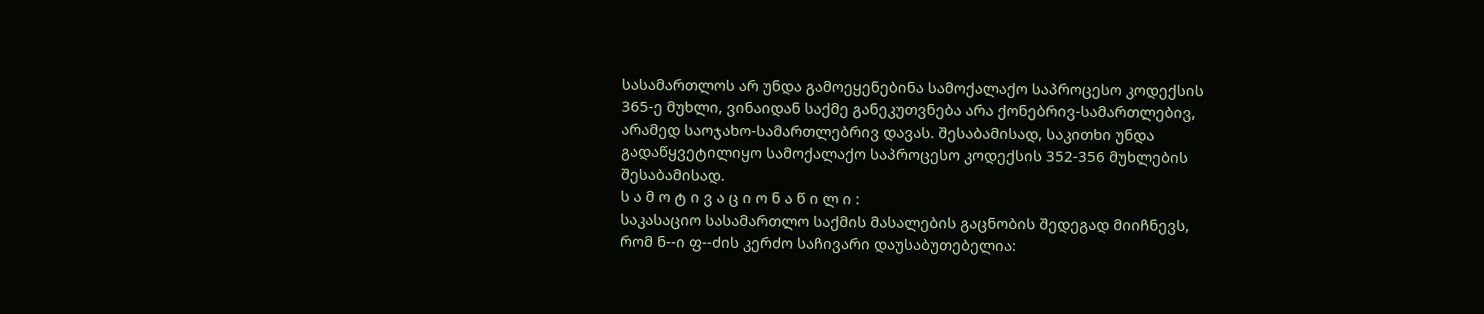სასამართლოს არ უნდა გამოეყენებინა სამოქალაქო საპროცესო კოდექსის 365-ე მუხლი, ვინაიდან საქმე განეკუთვნება არა ქონებრივ-სამართლებივ, არამედ საოჯახო-სამართლებრივ დავას. შესაბამისად, საკითხი უნდა გადაწყვეტილიყო სამოქალაქო საპროცესო კოდექსის 352-356 მუხლების შესაბამისად.
ს ა მ ო ტ ი ვ ა ც ი ო ნ ა წ ი ლ ი :
საკასაციო სასამართლო საქმის მასალების გაცნობის შედეგად მიიჩნევს, რომ ნ--ი ფ--ძის კერძო საჩივარი დაუსაბუთებელია: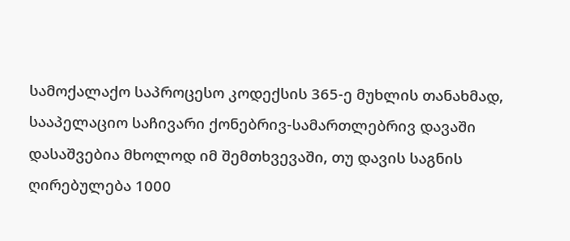სამოქალაქო საპროცესო კოდექსის 365-ე მუხლის თანახმად, სააპელაციო საჩივარი ქონებრივ-სამართლებრივ დავაში დასაშვებია მხოლოდ იმ შემთხვევაში, თუ დავის საგნის ღირებულება 1000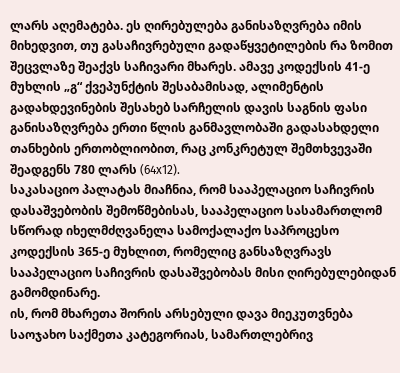ლარს აღემატება. ეს ღირებულება განისაზღვრება იმის მიხედვით, თუ გასაჩივრებული გადაწყვეტილების რა ზომით შეცვლაზე შეაქვს საჩივარი მხარეს. ამავე კოდექსის 41-ე მუხლის „გ“ ქვეპუნქტის შესაბამისად, ალიმენტის გადახდევინების შესახებ სარჩელის დავის საგნის ფასი განისაზღვრება ერთი წლის განმავლობაში გადასახდელი თანხების ერთობლიობით, რაც კონკრეტულ შემთხვევაში შეადგენს 780 ლარს (64x12).
საკასაციო პალატას მიაჩნია, რომ სააპელაციო საჩივრის დასაშვებობის შემოწმებისას, სააპელაციო სასამართლომ სწორად იხელმძღვანელა სამოქალაქო საპროცესო კოდექსის 365-ე მუხლით, რომელიც განსაზღვრავს სააპელაციო საჩივრის დასაშვებობას მისი ღირებულებიდან გამომდინარე.
ის, რომ მხარეთა შორის არსებული დავა მიეკუთვნება საოჯახო საქმეთა კატეგორიას, სამართლებრივ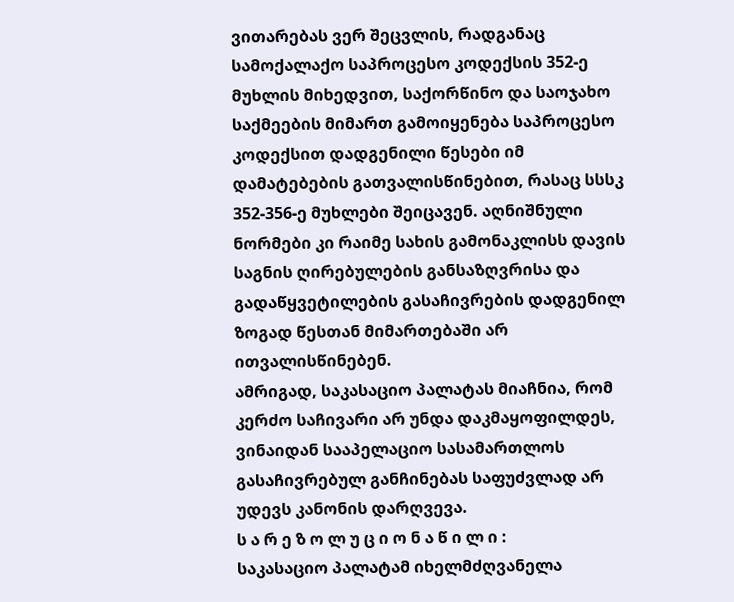ვითარებას ვერ შეცვლის, რადგანაც სამოქალაქო საპროცესო კოდექსის 352-ე მუხლის მიხედვით, საქორწინო და საოჯახო საქმეების მიმართ გამოიყენება საპროცესო კოდექსით დადგენილი წესები იმ დამატებების გათვალისწინებით, რასაც სსსკ 352-356-ე მუხლები შეიცავენ. აღნიშნული ნორმები კი რაიმე სახის გამონაკლისს დავის საგნის ღირებულების განსაზღვრისა და გადაწყვეტილების გასაჩივრების დადგენილ ზოგად წესთან მიმართებაში არ ითვალისწინებენ.
ამრიგად, საკასაციო პალატას მიაჩნია, რომ კერძო საჩივარი არ უნდა დაკმაყოფილდეს, ვინაიდან სააპელაციო სასამართლოს გასაჩივრებულ განჩინებას საფუძვლად არ უდევს კანონის დარღვევა.
ს ა რ ე ზ ო ლ უ ც ი ო ნ ა წ ი ლ ი :
საკასაციო პალატამ იხელმძღვანელა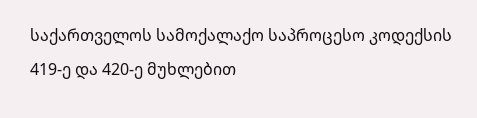საქართველოს სამოქალაქო საპროცესო კოდექსის 419-ე და 420-ე მუხლებით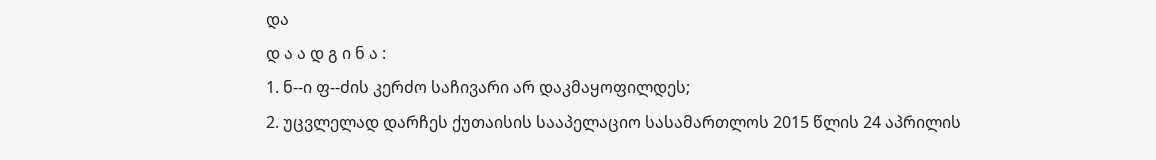და
დ ა ა დ გ ი ნ ა :
1. ნ--ი ფ--ძის კერძო საჩივარი არ დაკმაყოფილდეს;
2. უცვლელად დარჩეს ქუთაისის სააპელაციო სასამართლოს 2015 წლის 24 აპრილის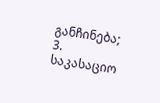განჩინება;
3. საკასაციო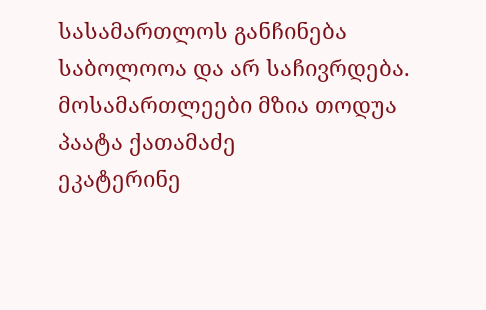სასამართლოს განჩინება საბოლოოა და არ საჩივრდება.
მოსამართლეები მზია თოდუა
პაატა ქათამაძე
ეკატერინე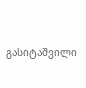გასიტაშვილი